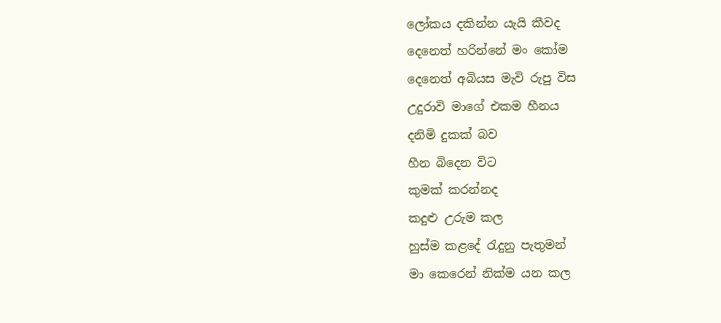ලෝකය දකින්න යැයි කීවද
දෙනෙත් හරින්නේ මං කෝම
දෙනෙත් අබියස මැවි රුපු විස
උදුරාවි මාගේ එකම හීනය
දනිමි දුකක් බව
හීන බිදෙන විට
කුමක් කරන්නද
කදුළු උරුම කල
හුස්ම කළදේ රැදුනු පැතුමන්
මා කෙරෙන් නික්ම යන කල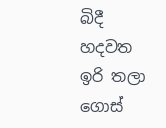බිදී හදවත ඉරි තලා ගොස්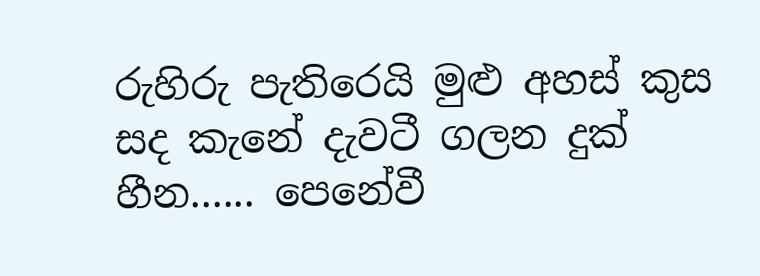රුහිරු පැතිරෙයි මුළු අහස් කුස
සද කැනේ දැවටී ගලන දුක් හීන...... පෙනේවී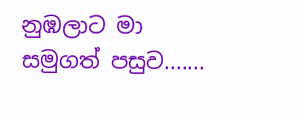නුඹලාට මා සමුගත් පසුව.......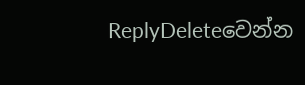ReplyDeleteවෙන්න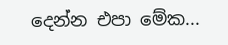දෙන්න එපා මේක...